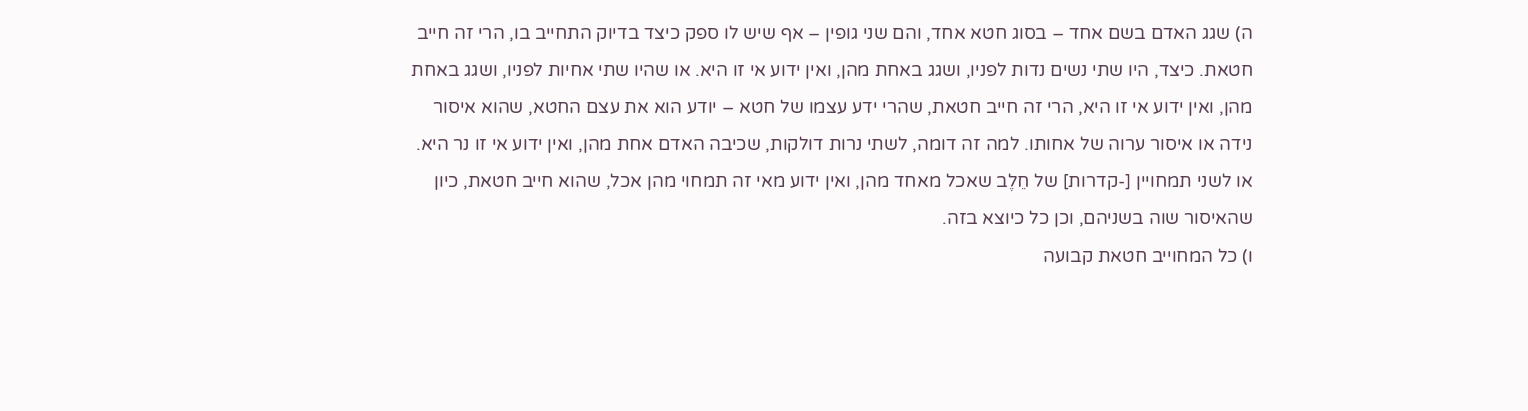ה) שגג האדם בשם אחד – בסוג חטא אחד, והם שני גופין – אף שיש לו ספק כיצד בדיוק התחייב בו, הרי זה חייב חטאת. כיצד, היו שתי נשים נדות לפניו, ושגג באחת מהן, ואין ידוע אי זו היא. או שהיו שתי אחיות לפניו, ושגג באחת מהן, ואין ידוע אי זו היא, הרי זה חייב חטאת, שהרי ידע עצמו של חטא – יודע הוא את עצם החטא, שהוא איסור נידה או איסור ערוה של אחותו. למה זה דומה, לשתי נרות דולקות, שכיבה האדם אחת מהן, ואין ידוע אי זו נר היא. או לשני תמחויין [-קדרות] של חֵלֶב שאכל מאחד מהן, ואין ידוע מאי זה תמחוי מהן אכל, שהוא חייב חטאת, כיון שהאיסור שוה בשניהם, וכן כל כיוצא בזה.
ו) כל המחוייב חטאת קבועה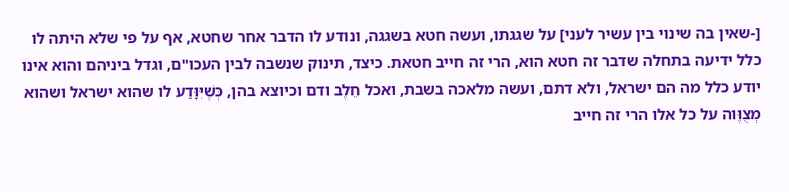[-שאין בה שינוי בין עשיר לעני] על שגגתו, ועשה חטא בשגגה, ונודע לו הדבר אחר שחטא, אף על פי שלא היתה לו כלל ידיעה בתחלה שדבר זה חטא הוא, הרי זה חייב חטאת. כיצד, תינוק שנשבה לבין העכו"ם, וגדל ביניהם והוא אינו יודע כלל מה הם ישראל, ולא דתם, ועשה מלאכה בשבת, ואכל חֵלֶב ודם וכיוצא בהן, כְּשֶׁיִּוָּדַע לו שהוא ישראל ושהוא מְצֻוֶּוה על כל אלו הרי זה חייב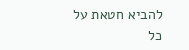להביא חטאת על כל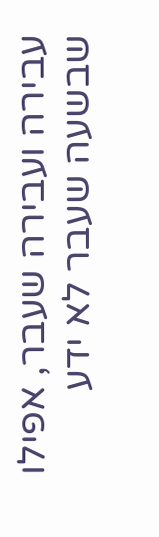עבירה ועבירה שעבר, אפילו שבשעה שעבר לא ידע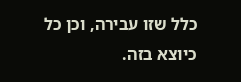כלל שזו עבירה, וכן כל כיוצא בזה.